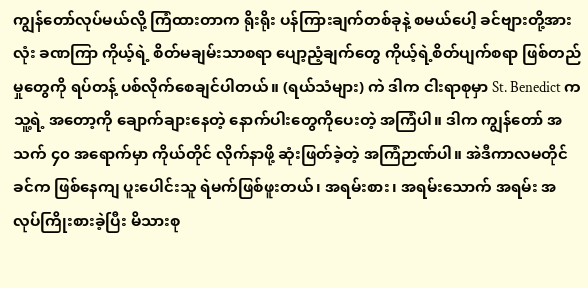ကျွန်တော်လုပ်မယ်လို့ ကြံထားတာက ရိုးရိုး ပန်ကြားချက်တစ်ခုနဲ့ စမယ်ပေါ့ ခင်ဗျားတို့အားလုံး ခဏကြာ ကိုယ့်ရဲ့ စိတ်မချမ်းသာစရာ ပျော့ညံ့ချက်တွေ ကိုယ့်ရဲ့စိတ်ပျက်စရာ ဖြစ်တည်မှုတွေကို ရပ်တန့် ပစ်လိုက်စေချင်ပါတယ်။ (ရယ်သံများ) ကဲ ဒါက ငါးရာစုမှာ St. Benedict က သူ့ရဲ့ အတော့ကို ချောက်ချားနေတဲ့ နောက်ပါးတွေကိုပေးတဲ့ အကြံပါ။ ဒါက ကျွန်တော် အသက် ၄၀ အရောက်မှာ ကိုယ်တိုင် လိုက်နာဖို့ ဆုံးဖြတ်ခဲ့တဲ့ အကြံဉာဏ်ပါ။ အဲဒီကာလမတိုင်ခင်က ဖြစ်နေကျ ပူးပေါင်းသူ ရဲမက်ဖြစ်ဖူးတယ်၊ အရမ်းစား၊ အရမ်းသောက် အရမ်း အလုပ်ကြိုးစားခဲ့ပြီး မိသားစု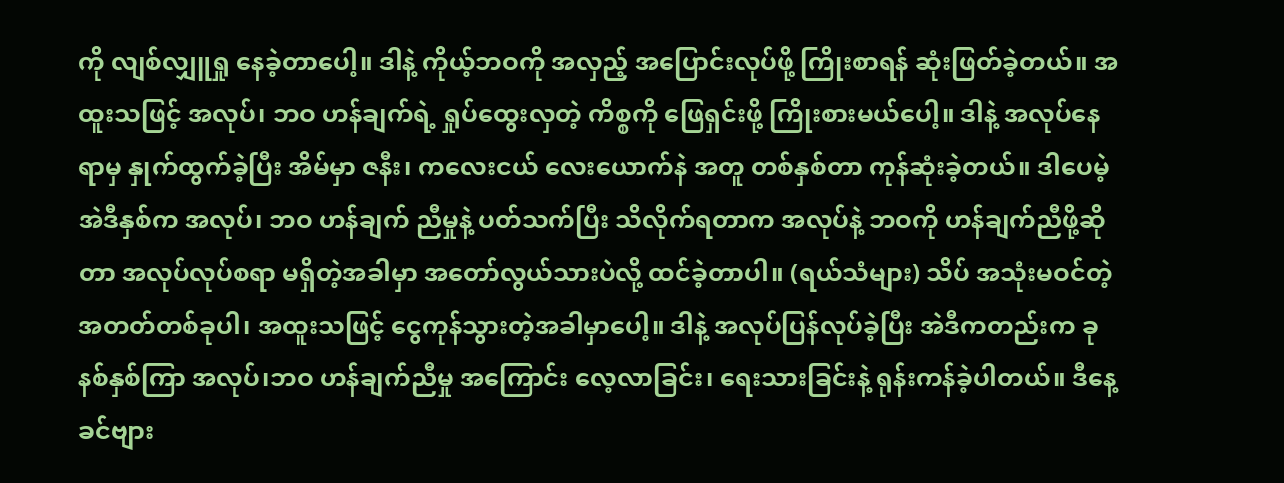ကို လျစ်လျှူရှု နေခဲ့တာပေါ့။ ဒါနဲ့ ကိုယ့်ဘဝကို အလှည့် အပြောင်းလုပ်ဖို့ ကြိုးစာရန် ဆုံးဖြတ်ခဲ့တယ်။ အထူးသဖြင့် အလုပ်၊ ဘဝ ဟန်ချက်ရဲ့ ရှုပ်ထွေးလှတဲ့ ကိစ္စကို ဖြေရှင်းဖို့ ကြိုးစားမယ်ပေါ့။ ဒါနဲ့ အလုပ်နေရာမှ နှုက်ထွက်ခဲ့ပြီး အိမ်မှာ ဇနီး၊ ကလေးငယ် လေးယောက်နဲ အတူ တစ်နှစ်တာ ကုန်ဆုံးခဲ့တယ်။ ဒါပေမဲ့ အဲဒီနှစ်က အလုပ်၊ ဘဝ ဟန်ချက် ညီမှုနဲ့ ပတ်သက်ပြီး သိလိုက်ရတာက အလုပ်နဲ့ ဘဝကို ဟန်ချက်ညီဖို့ဆိုတာ အလုပ်လုပ်စရာ မရှိတဲ့အခါမှာ အတော်လွယ်သားပဲလို့ ထင်ခဲ့တာပါ။ (ရယ်သံများ) သိပ် အသုံးမဝင်တဲ့ အတတ်တစ်ခုပါ၊ အထူးသဖြင့် ငွေကုန်သွားတဲ့အခါမှာပေါ့။ ဒါနဲ့ အလုပ်ပြန်လုပ်ခဲ့ပြီး အဲဒီကတည်းက ခုနစ်နှစ်ကြာ အလုပ်၊ဘဝ ဟန်ချက်ညီမှု အကြောင်း လေ့လာခြင်း၊ ရေးသားခြင်းနဲ့ ရုန်းကန်ခဲ့ပါတယ်။ ဒီနေ့ ခင်ဗျား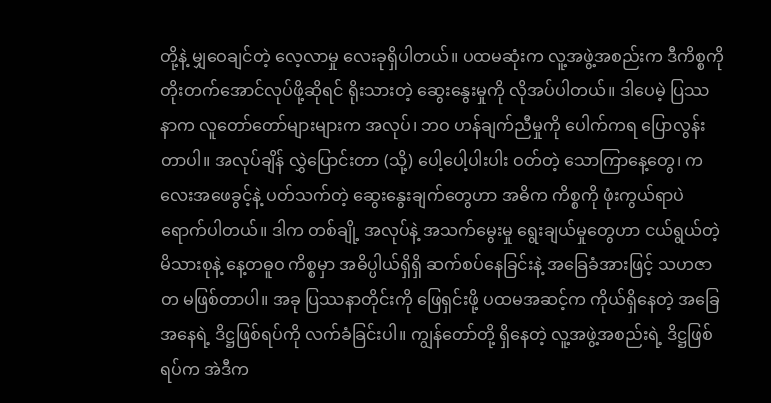တို့နဲ့ မျှဝေချင်တဲ့ လေ့လာမှု လေးခုရှိပါတယ်။ ပထမဆုံးက လူ့အဖွဲ့အစည်းက ဒီကိစ္စကို တိုးတက်အောင်လုပ်ဖို့ဆိုရင် ရိုးသားတဲ့ ဆွေးနွေးမှုကို လိုအပ်ပါတယ်။ ဒါပေမဲ့ ပြဿနာက လူတော်တော်များများက အလုပ်၊ ဘဝ ဟန်ချက်ညီမှုကို ပေါက်ကရ ပြောလွန်းတာပါ။ အလုပ်ချိန် လွှဲပြောင်းတာ (သို့) ပေါ့ပေါ့ပါးပါး ဝတ်တဲ့ သောကြာနေ့တွေ၊ ကလေးအဖေခွင့်နဲ့ ပတ်သက်တဲ့ ဆွေးနွေးချက်တွေဟာ အဓိက ကိစ္စကို ဖုံးကွယ်ရာပဲ ရောက်ပါတယ်။ ဒါက တစ်ချို့ အလုပ်နဲ့ အသက်မွေးမှု ရွေးချယ်မှုတွေဟာ ငယ်ရွယ်တဲ့ မိသားစုနဲ့ နေ့တဓူဝ ကိစ္စမှာ အဓိပ္ပါယ်ရှိရှိ ဆက်စပ်နေခြင်းနဲ့ အခြေခံအားဖြင့် သဟဇာတ မဖြစ်တာပါ။ အခု ပြဿနာတိုင်းကို ဖြေရှင်းဖို့ ပထမအဆင့်က ကိုယ်ရှိနေတဲ့ အခြေအနေရဲ့ ဒိဋ္ဌဖြစ်ရပ်ကို လက်ခံခြင်းပါ။ ကျွန်တော်တို့ ရှိနေတဲ့ လူ့အဖွဲ့အစည်းရဲ့ ဒိဋ္ဌဖြစ်ရပ်က အဲဒီက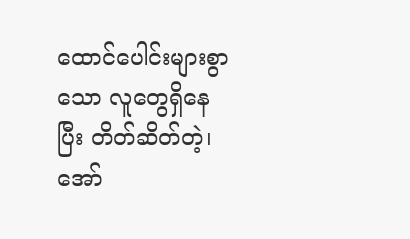ထောင်ပေါင်းများစွာသော လူတွေရှိနေပြီး တိတ်ဆိတ်တဲ့၊ အော်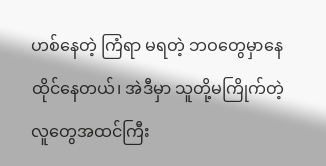ဟစ်နေတဲ့ ကြံရာ မရတဲ့ ဘဝတွေမှာနေထိုင်နေတယ်၊ အဲဒီမှာ သူတို့မကြိုက်တဲ့ လူတွေအထင်ကြီး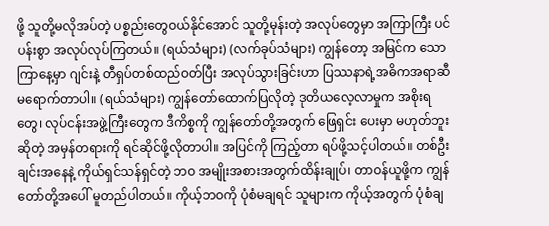ဖို့ သူတို့မလိုအပ်တဲ့ ပစ္စည်းတွေဝယ်နိုင်အောင် သူတို့မုန်းတဲ့ အလုပ်တွေမှာ အကြာကြီး ပင်ပန်းစွာ အလုပ်လုပ်ကြတယ်။ (ရယ်သံများ) (လက်ခုပ်သံများ) ကျွန်တော့ အမြင်က သောကြာနေ့မှာ ဂျင်းနဲ့ တီရှပ်တစ်ထည်ဝတ်ပြီး အလုပ်သွားခြင်းဟာ ပြဿနာရဲ့အဓိကအရာဆီ မရောက်တာပါ။ (ရယ်သံများ) ကျွန်တော်ထောက်ပြလိုတဲ့ ဒုတိယလေ့လာမှုက အစိုးရတွေ၊ လုပ်ငန်းအဖွဲ့ကြီးတွေက ဒီကိစ္စကို ကျွန်တော်တို့အတွက် ဖြေရှင်း ပေးမှာ မဟုတ်ဘူးဆိုတဲ့ အမှန်တရားကို ရင်ဆိုင်ဖို့လိုတာပါ။ အပြင်ကို ကြည့်တာ ရပ်ဖို့သင့်ပါတယ်။ တစ်ဦးချင်းအနေနဲ့ ကိုယ်ရှင်သန်ရှင်တဲ့ ဘဝ အမျိုးအစားအတွက်ထိန်းချုပ်၊ တာဝန်ယူဖို့က ကျွန်တော်တို့အပေါ် မူတည်ပါတယ်။ ကိုယ့်ဘဝကို ပုံစံမချရင် သူများက ကိုယ့်အတွက် ပုံစံချ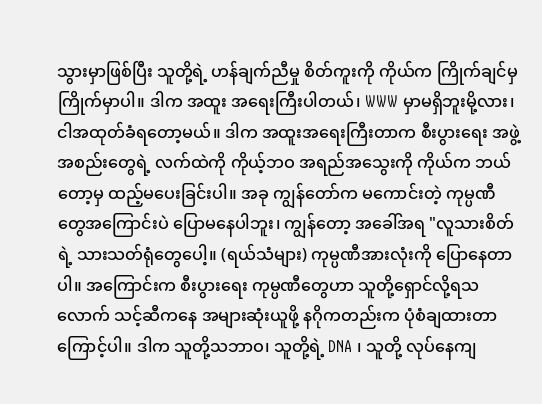သွားမှာဖြစ်ပြီး သူတို့ရဲ့ ဟန်ချက်ညီမှု စိတ်ကူးကို ကိုယ်က ကြိုက်ချင်မှ ကြိုက်မှာပါ။ ဒါက အထူး အရေးကြီးပါတယ်၊ WWW မှာမရှိဘူးမို့လား၊ ငါအထုတ်ခံရတော့မယ်။ ဒါက အထူးအရေးကြီးတာက စီးပွားရေး အဖွဲ့အစည်းတွေရဲ့ လက်ထဲကို ကိုယ့်ဘဝ အရည်အသွေးကို ကိုယ်က ဘယ်တော့မှ ထည့်မပေးခြင်းပါ။ အခု ကျွန်တော်က မကောင်းတဲ့ ကုမ္ပဏီတွေအကြောင်းပဲ ပြောမနေပါဘူး၊ ကျွန်တော့ အခေါ်အရ "လူသားစိတ်ရဲ့ သားသတ်ရုံတွေပေါ့။ (ရယ်သံများ) ကုမ္ပဏီအားလုံးကို ပြောနေတာပါ။ အကြောင်းက စီးပွားရေး ကုမ္ပဏီတွေဟာ သူတို့ရှောင်လို့ရသလောက် သင့်ဆီကနေ အများဆုံးယူဖို့ နဂိုကတည်းက ပုံစံချထားတာကြောင့်ပါ။ ဒါက သူတို့သဘာဝ၊ သူတို့ရဲ့ DNA ၊ သူတို့ လုပ်နေကျ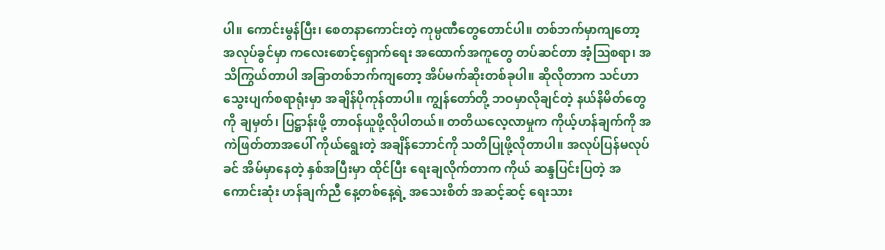ပါ။ ကောင်းမွန်ပြီး၊ စေတနာကောင်းတဲ့ ကုမ္ပဏီတွေတောင်ပါ။ တစ်ဘက်မှာကျတော့ အလုပ်ခွင်မှာ ကလေးစောင့်ရှောက်ရေး အထောက်အကူတွေ တပ်ဆင်တာ အံ့ဩစရာ၊ အသိကြွယ်တာပါ အခြာတစ်ဘက်ကျတော့ အိပ်မက်ဆိုးတစ်ခုပါ။ ဆိုလိုတာက သင်ဟာ သွေးပျက်စရာရုံးမှာ အချိန်ပိုကုန်တာပါ။ ကျွန်တော်တို့ ဘဝမှာလိုချင်တဲ့ နယ်နိမိတ်တွေကို ချမှတ်၊ ပြဋ္ဌာန်းဖို့ တာဝန်ယူဖို့လိုပါတယ်။ တတိယလေ့လာမှုက ကိုယ့်ဟန်ချက်ကို အကဲဖြတ်တာအပေါ် ကိုယ်ရွေးတဲ့ အချိန်ဘောင်ကို သတိပြုဖို့လိုတာပါ။ အလုပ်ပြန်မလုပ်ခင် အိမ်မှာနေတဲ့ နှစ်အပြီးမှာ ထိုင်ပြီး ရေးချလိုက်တာက ကိုယ် ဆန္ဒပြင်းပြတဲ့ အကောင်းဆုံး ဟန်ချက်ညီ နေ့တစ်နေ့ရဲ့ အသေးစိတ် အဆင့်ဆင့် ရေးသား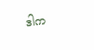ဒါက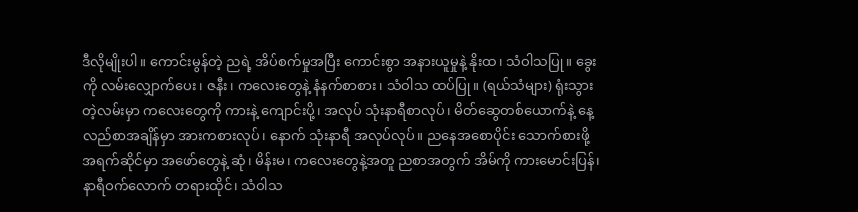ဒီလိုမျိုးပါ။ ကောင်းမွန်တဲ့ ညရဲ့ အိပ်စက်မှုအပြီး ကောင်းစွာ အနားယူမှုနဲ့ နိုးထ၊ သံဝါသပြု။ ခွေးကို လမ်းလျှောက်ပေး၊ ဇနီး၊ ကလေးတွေနဲ့ နံနက်စာစား၊ သံဝါသ ထပ်ပြု။ (ရယ်သံများ) ရုံးသွားတဲ့လမ်းမှာ ကလေးတွေကို ကားနဲ့ ကျောင်းပို့၊ အလုပ် သုံးနာရီစာလုပ်၊ မိတ်ဆွေတစ်ယောက်နဲ့ နေ့လည်စာအချိန်မှာ အားကစားလုပ်၊ နောက် သုံးနာရီ အလုပ်လုပ်။ ညနေအစောပိုင်း သောက်စားဖို့ အရက်ဆိုင်မှာ အဖော်တွေနဲ့ ဆုံ၊ မိန်းမ၊ ကလေးတွေနဲ့အတူ ညစာအတွက် အိမ်ကို ကားမောင်းပြန်၊ နာရီဝက်လောက် တရားထိုင်၊ သံဝါသ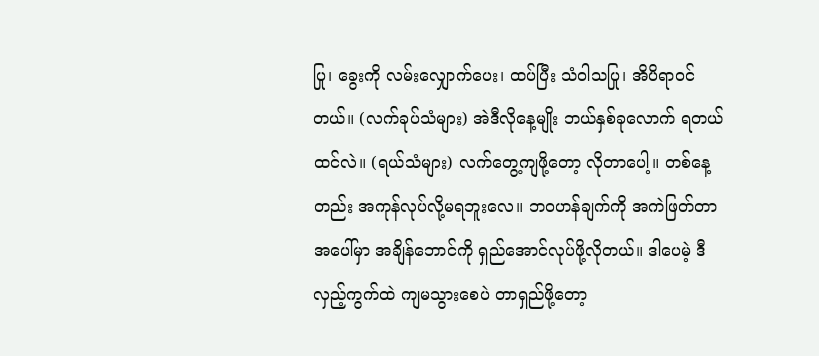ပြု၊ ခွေးကို လမ်းလျှောက်ပေး၊ ထပ်ပြီး သံဝါသပြု၊ အိပိရာဝင်တယ်။ (လက်ခုပ်သံများ) အဲဒီလိုနေ့မျိုး ဘယ်နှစ်ခုလောက် ရတယ်ထင်လဲ။ (ရယ်သံများ) လက်တွေ့ကျဖို့တော့ လိုတာပေါ့။ တစ်နေ့တည်း အကုန်လုပ်လို့မရဘူးလေ။ ဘဝဟန်ချက်ကို အကဲဖြတ်တာအပေါ်မှာ အချိန်ဘောင်ကို ရှည်အောင်လုပ်ဖို့လိုတယ်။ ဒါပေမဲ့ ဒီလှည့်ကွက်ထဲ ကျမသွားစေပဲ တာရှည်ဖို့တော့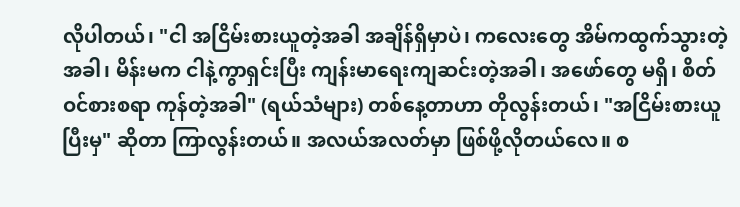လိုပါတယ်၊ "ငါ အငြိမ်းစားယူတဲ့အခါ အချိန်ရှိမှာပဲ၊ ကလေးတွေ အိမ်ကထွက်သွားတဲ့အခါ၊ မိန်းမက ငါနဲ့ကွာရှင်းပြီး ကျန်းမာရေးကျဆင်းတဲ့အခါ၊ အဖော်တွေ မရှိ၊ စိတ်ဝင်စားစရာ ကုန်တဲ့အခါ" (ရယ်သံများ) တစ်နေ့တာဟာ တိုလွန်းတယ်၊ "အငြိမ်းစားယူပြီးမှ" ဆိုတာ ကြာလွန်းတယ်။ အလယ်အလတ်မှာ ဖြစ်ဖို့လိုတယ်လေ။ စ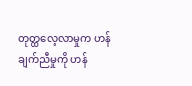တုတ္ထလေ့လာမှုက ဟန်ချက်ညီမှုကို ဟန်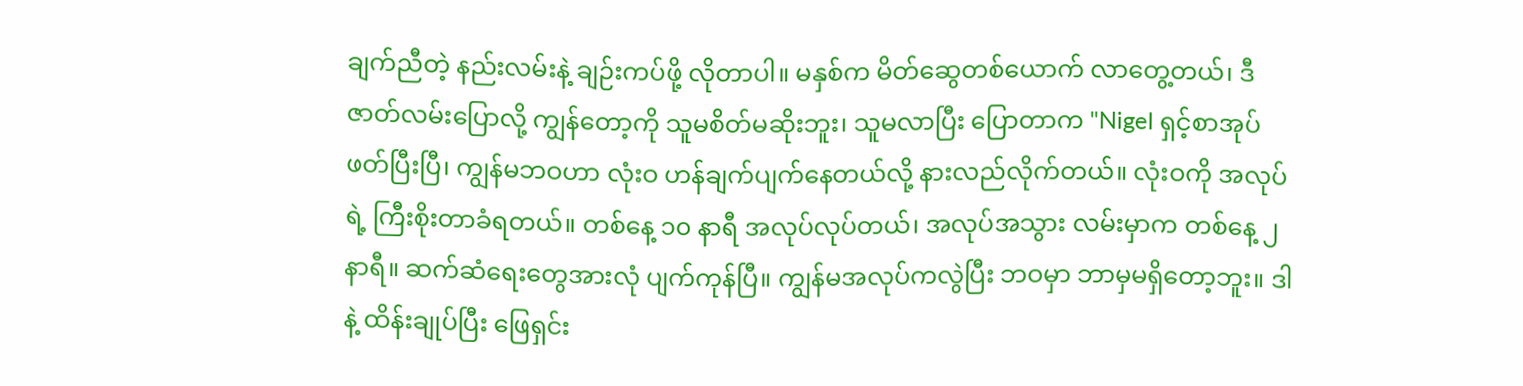ချက်ညီတဲ့ နည်းလမ်းနဲ့ ချဉ်းကပ်ဖို့ လိုတာပါ။ မနှစ်က မိတ်ဆွေတစ်ယောက် လာတွေ့တယ်၊ ဒီဇာတ်လမ်းပြောလို့ ကျွန်တော့ကို သူမစိတ်မဆိုးဘူး၊ သူမလာပြီး ပြောတာက "Nigel ရှင့်စာအုပ် ဖတ်ပြီးပြီ၊ ကျွန်မဘဝဟာ လုံးဝ ဟန်ချက်ပျက်နေတယ်လို့ နားလည်လိုက်တယ်။ လုံးဝကို အလုပ်ရဲ့ ကြီးစိုးတာခံရတယ်။ တစ်နေ့ ၁၀ နာရီ အလုပ်လုပ်တယ်၊ အလုပ်အသွား လမ်းမှာက တစ်နေ့ ၂နာရီ။ ဆက်ဆံရေးတွေအားလုံ ပျက်ကုန်ပြီ။ ကျွန်မအလုပ်ကလွဲပြီး ဘဝမှာ ဘာမှမရှိတော့ဘူး။ ဒါနဲ့ ထိန်းချုပ်ပြီး ဖြေရှင်း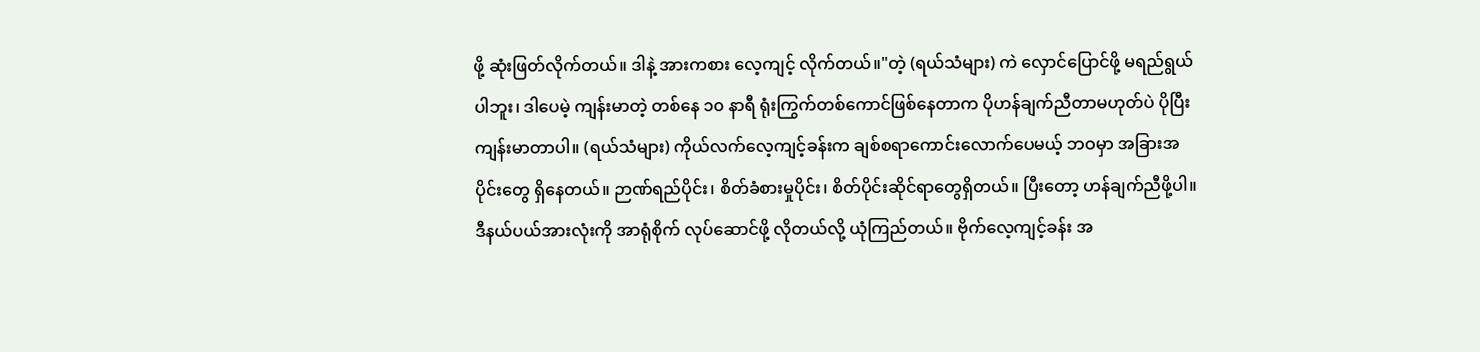ဖို့ ဆုံးဖြတ်လိုက်တယ်။ ဒါနဲ့ အားကစား လေ့ကျင့် လိုက်တယ်။"တဲ့ (ရယ်သံများ) ကဲ လှောင်ပြောင်ဖို့ မရည်ရွယ်ပါဘူး၊ ဒါပေမဲ့ ကျန်းမာတဲ့ တစ်နေ ၁၀ နာရီ ရုံးကြွက်တစ်ကောင်ဖြစ်နေတာက ပိုဟန်ချက်ညီတာမဟုတ်ပဲ ပိုပြီး ကျန်းမာတာပါ။ (ရယ်သံများ) ကိုယ်လက်လေ့ကျင့်ခန်းက ချစ်စရာကောင်းလောက်ပေမယ့် ဘဝမှာ အခြားအပိုင်းတွေ ရှိနေတယ်။ ဉာဏ်ရည်ပိုင်း၊ စိတ်ခံစားမှုပိုင်း၊ စိတ်ပိုင်းဆိုင်ရာတွေရှိတယ်။ ပြီးတော့ ဟန်ချက်ညီဖို့ပါ။ ဒီနယ်ပယ်အားလုံးကို အာရုံစိုက် လုပ်ဆောင်ဖို့ လိုတယ်လို့ ယုံကြည်တယ်။ ဗိုက်လေ့ကျင့်ခန်း အ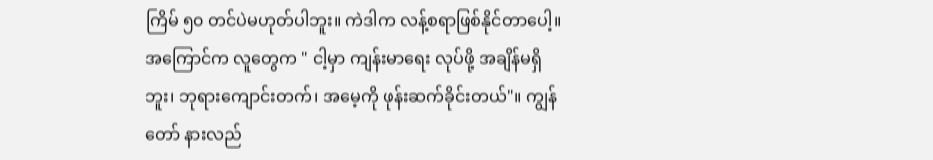ကြိမ် ၅၀ တင်ပဲမဟုတ်ပါဘူး။ ကဲဒါက လန့်စရာဖြစ်နိုင်တာပေါ့။ အကြောင်က လူတွေက " ငါ့မှာ ကျန်းမာရေး လုပ်ဖို့ အချိန်မရှိဘူး၊ ဘုရားကျောင်းတက်၊ အမေ့ကို ဖုန်းဆက်ခိုင်းတယ်"။ ကျွန်တော် နားလည်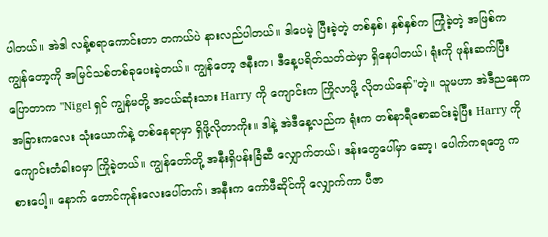ပါတယ်။ အဲဒါ လန့်စရာကောင်းတာ တကယ်ပဲ နားလည်ပါတယ်။ ဒါပေမဲ့ ပြီးခဲ့တဲ့ တစ်နှစ်၊ နှစ်နှစ်က ကြုံခဲ့တဲ့ အဖြစ်က ကျွန်တော့ကို အမြင်သစ်တစ်ခုပေးခဲ့တယ်။ ကျွန်တော့ ဇနီးက၊ ဒီနေ့ပရိတ်သတ်ထဲမှာ ရှိနေပါတယ်၊ ရုံးကို ဖုန်းဆက်ပြီး ပြောတာက "Nigel ရှင် ကျွန်မတို့ အငယ်ဆုံးသား Harry ကို ကျောင်းက ကြိုလာဖို့ လိုတယ်နော်"တဲ့။ သူမဟာ အဲဒီညနေက အခြားကလေး သုံးယောက်နဲ့ တစ်နေရာမှာ ရှိဖို့လိုတာကိုး။ ဒါနဲ့ အဲဒီနေ့လည်က ရုံးက တစ်နာရီစောဆင်းခဲ့ပြီး Harry ကို ကျောင်းတံခါးဝမှာ ကြိုခဲ့တယ်။ ကျွန်တော်တို့ အနီးရှိပန်းခြံဆီ လျှောက်တယ်၊ ဒန်းတွေပေါ်မှာ ဆော့၊ ပေါက်ကရတွေ ကစားပေါ့။ နောက် တောင်ကုန်းလေးပေါ်တက်၊ အနီးက ကော်ဖီဆိုင်ကို လျှောက်ကာ ပီဇာ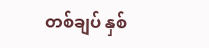တစ်ချပ် နှစ်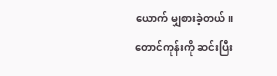ယောက် မျှစားခဲ့တယ်။ တောင်ကုန်းကို ဆင်းပြီး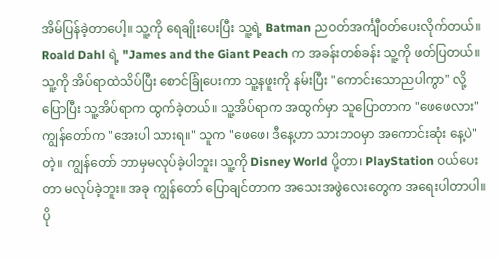အိမ်ပြန်ခဲ့တာပေါ့။ သူ့ကို ရေချိုးပေးပြီး သူ့ရဲ့ Batman ညဝတ်အင်္ကျီဝတ်ပေးလိုက်တယ်။ Roald Dahl ရဲ့ "James and the Giant Peach က အခန်းတစ်ခန်း သူ့ကို ဖတ်ပြတယ်။ သူ့ကို အိပ်ရာထဲသိပ်ပြီး စောင်ခြုံပေးကာ သူ့နဖူးကို နမ်းပြီး "ကောင်းသောညပါကွာ" လို့ ပြောပြီး သူ့အိပ်ရာက ထွက်ခဲ့တယ်။ သူ့အိပ်ရာက အထွက်မှာ သူပြောတာက "ဖေဖေလား" ကျွန်တော်က "အေးပါ သားရ။" သူက "ဖေဖေ၊ ဒီနေ့ဟာ သားဘဝမှာ အကောင်းဆုံး နေ့ပဲ"တဲ့။ ကျွန်တော် ဘာမှမလုပ်ခဲ့ပါဘူး၊ သူ့ကို Disney World ပို့တာ၊ PlayStation ဝယ်ပေးတာ မလုပ်ခဲ့ဘူး။ အခု ကျွန်တော် ပြောချင်တာက အသေးအဖွဲလေးတွေက အရေးပါတာပါ။ ပို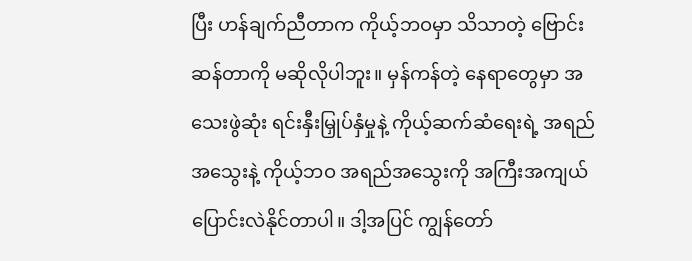ပြီး ဟန်ချက်ညီတာက ကိုယ့်ဘဝမှာ သိသာတဲ့ ဗြောင်းဆန်တာကို မဆိုလိုပါဘူး။ မှန်ကန်တဲ့ နေရာတွေမှာ အသေးဖွဲဆုံး ရင်းနှီးမြှုပ်နှံမှုနဲ့ ကိုယ့်ဆက်ဆံရေးရဲ့ အရည်အသွေးနဲ့ ကိုယ့်ဘဝ အရည်အသွေးကို အကြီးအကျယ် ပြောင်းလဲနိုင်တာပါ။ ဒါ့အပြင် ကျွန်တော်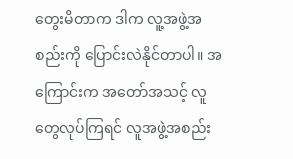တွေးမိတာက ဒါက လူ့အဖွဲ့အစည်းကို ပြောင်းလဲနိုင်တာပါ။ အကြောင်းက အတော်အသင့် လူတွေလုပ်ကြရင် လူအဖွဲ့အစည်း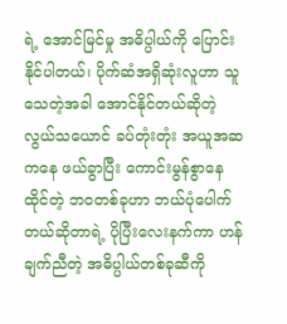ရဲ့ အောင်မြင်မှု အဓိပ္ပါယ်ကို ပြောင်းနိုင်ပါတယ်၊ ပိုက်ဆံအရှိဆုံးလူဟာ သူသေတဲ့အခါ အောင်နိုင်တယ်ဆိုတဲ့ လွယ်သယောင် ခပ်တုံးတုံး အယူအဆကနေ ဖယ်ခွာပြီး ကောင်းမွန်စွာနေထိုင်တဲ့ ဘဝတစ်ခုဟာ ဘယ်ပုံပေါက်တယ်ဆိုတာရဲ့ ပိုပြီးလေးနက်ကာ ဟန်ချက်ညီတဲ့ အဓိပ္ပါယ်တစ်ခုဆီကို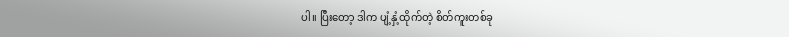ပါ။ ပြီးတော့ ဒါက ပျံ့နှံ့ထိုက်တဲ့ စိတ်ကူးတစ်ခု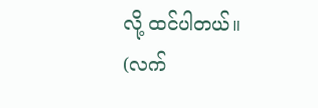လို့ ထင်ပါတယ်။ (လက်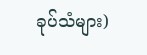ခုပ်သံများ)